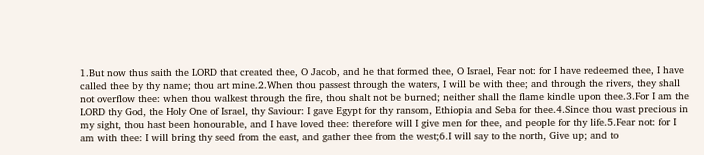1.But now thus saith the LORD that created thee, O Jacob, and he that formed thee, O Israel, Fear not: for I have redeemed thee, I have called thee by thy name; thou art mine.2.When thou passest through the waters, I will be with thee; and through the rivers, they shall not overflow thee: when thou walkest through the fire, thou shalt not be burned; neither shall the flame kindle upon thee.3.For I am the LORD thy God, the Holy One of Israel, thy Saviour: I gave Egypt for thy ransom, Ethiopia and Seba for thee.4.Since thou wast precious in my sight, thou hast been honourable, and I have loved thee: therefore will I give men for thee, and people for thy life.5.Fear not: for I am with thee: I will bring thy seed from the east, and gather thee from the west;6.I will say to the north, Give up; and to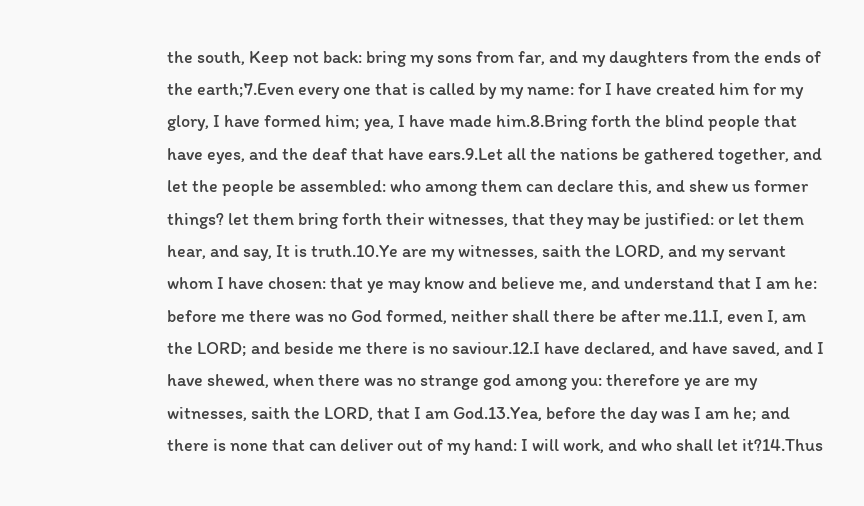the south, Keep not back: bring my sons from far, and my daughters from the ends of the earth;7.Even every one that is called by my name: for I have created him for my glory, I have formed him; yea, I have made him.8.Bring forth the blind people that have eyes, and the deaf that have ears.9.Let all the nations be gathered together, and let the people be assembled: who among them can declare this, and shew us former things? let them bring forth their witnesses, that they may be justified: or let them hear, and say, It is truth.10.Ye are my witnesses, saith the LORD, and my servant whom I have chosen: that ye may know and believe me, and understand that I am he: before me there was no God formed, neither shall there be after me.11.I, even I, am the LORD; and beside me there is no saviour.12.I have declared, and have saved, and I have shewed, when there was no strange god among you: therefore ye are my witnesses, saith the LORD, that I am God.13.Yea, before the day was I am he; and there is none that can deliver out of my hand: I will work, and who shall let it?14.Thus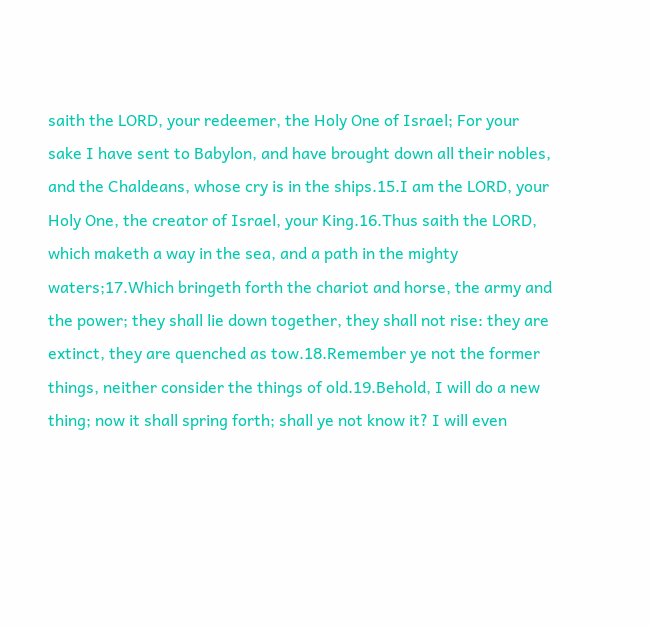saith the LORD, your redeemer, the Holy One of Israel; For your sake I have sent to Babylon, and have brought down all their nobles, and the Chaldeans, whose cry is in the ships.15.I am the LORD, your Holy One, the creator of Israel, your King.16.Thus saith the LORD, which maketh a way in the sea, and a path in the mighty waters;17.Which bringeth forth the chariot and horse, the army and the power; they shall lie down together, they shall not rise: they are extinct, they are quenched as tow.18.Remember ye not the former things, neither consider the things of old.19.Behold, I will do a new thing; now it shall spring forth; shall ye not know it? I will even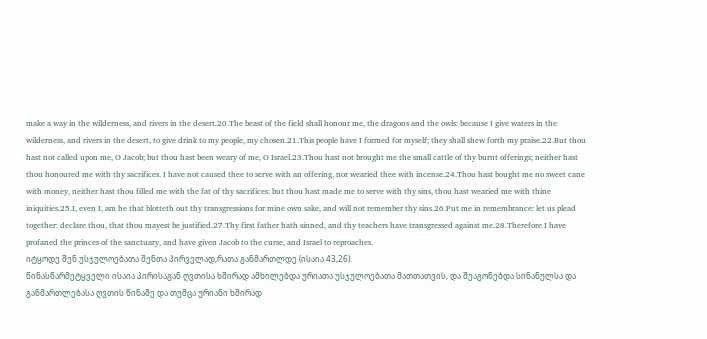make a way in the wilderness, and rivers in the desert.20.The beast of the field shall honour me, the dragons and the owls: because I give waters in the wilderness, and rivers in the desert, to give drink to my people, my chosen.21.This people have I formed for myself; they shall shew forth my praise.22.But thou hast not called upon me, O Jacob; but thou hast been weary of me, O Israel.23.Thou hast not brought me the small cattle of thy burnt offerings; neither hast thou honoured me with thy sacrifices. I have not caused thee to serve with an offering, nor wearied thee with incense.24.Thou hast bought me no sweet cane with money, neither hast thou filled me with the fat of thy sacrifices: but thou hast made me to serve with thy sins, thou hast wearied me with thine iniquities.25.I, even I, am he that blotteth out thy transgressions for mine own sake, and will not remember thy sins.26.Put me in remembrance: let us plead together: declare thou, that thou mayest be justified.27.Thy first father hath sinned, and thy teachers have transgressed against me.28.Therefore I have profaned the princes of the sanctuary, and have given Jacob to the curse, and Israel to reproaches.
იტყოდე შენ უსჯულოებათა შენთა პირველად,რათა განმართლდე (ისაია 43,26).
წინასწარმეტყველი ისაია პირისაგან ღვთისა ხშირად ამხილებდა ურიათა უსჯულოებათა მათთათვის, და შეაგონებდა სინანულსა და განმართლებასა ღვთის წინაშე და თუმცა ურიანი ხშირად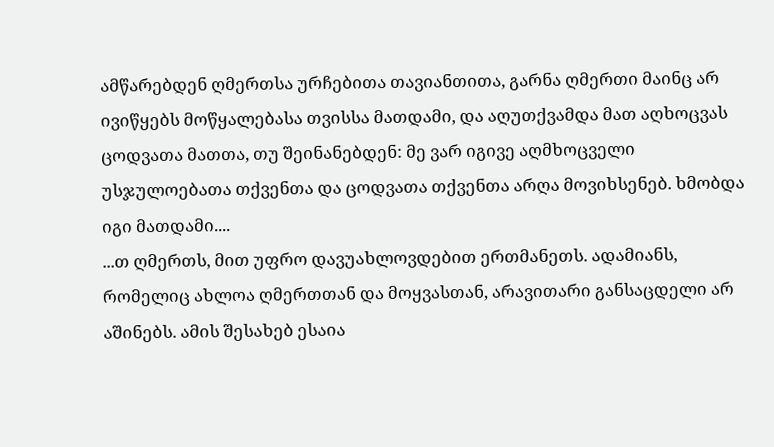ამწარებდენ ღმერთსა ურჩებითა თავიანთითა, გარნა ღმერთი მაინც არ ივიწყებს მოწყალებასა თვისსა მათდამი, და აღუთქვამდა მათ აღხოცვას ცოდვათა მათთა, თუ შეინანებდენ: მე ვარ იგივე აღმხოცველი უსჯულოებათა თქვენთა და ცოდვათა თქვენთა არღა მოვიხსენებ. ხმობდა იგი მათდამი....
...თ ღმერთს, მით უფრო დავუახლოვდებით ერთმანეთს. ადამიანს, რომელიც ახლოა ღმერთთან და მოყვასთან, არავითარი განსაცდელი არ აშინებს. ამის შესახებ ესაია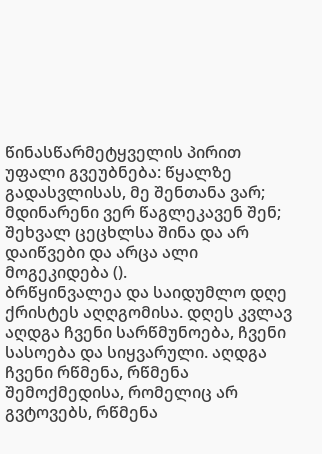წინასწარმეტყველის პირით უფალი გვეუბნება: წყალზე გადასვლისას, მე შენთანა ვარ; მდინარენი ვერ წაგლეკავენ შენ; შეხვალ ცეცხლსა შინა და არ დაიწვები და არცა ალი მოგეკიდება ().
ბრწყინვალეა და საიდუმლო დღე ქრისტეს აღღგომისა. დღეს კვლავ აღდგა ჩვენი სარწმუნოება, ჩვენი სასოება და სიყვარული. აღდგა ჩვენი რწმენა, რწმენა შემოქმედისა, რომელიც არ გვტოვებს, რწმენა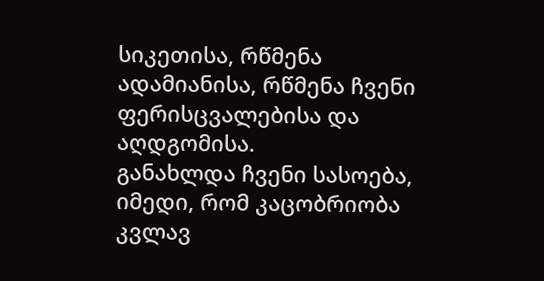სიკეთისა, რწმენა ადამიანისა, რწმენა ჩვენი ფერისცვალებისა და აღდგომისა.
განახლდა ჩვენი სასოება, იმედი, რომ კაცობრიობა კვლავ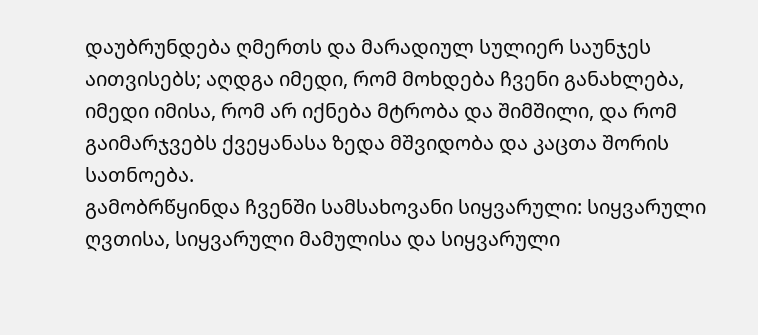დაუბრუნდება ღმერთს და მარადიულ სულიერ საუნჯეს აითვისებს; აღდგა იმედი, რომ მოხდება ჩვენი განახლება, იმედი იმისა, რომ არ იქნება მტრობა და შიმშილი, და რომ გაიმარჯვებს ქვეყანასა ზედა მშვიდობა და კაცთა შორის სათნოება.
გამობრწყინდა ჩვენში სამსახოვანი სიყვარული: სიყვარული ღვთისა, სიყვარული მამულისა და სიყვარული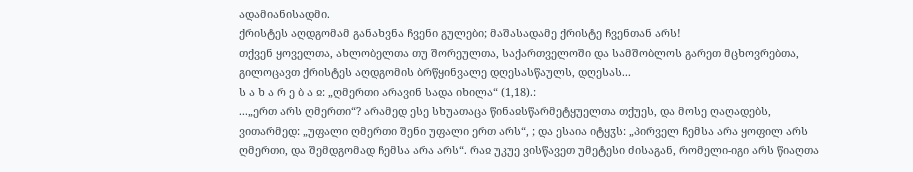ადამიანისადმი.
ქრისტეს აღდგომამ განახვნა ჩვენი გულები; მაშასადამე ქრისტე ჩვენთან არს!
თქვენ ყოველთა, ახლობელთა თუ შორეულთა, საქართველოში და სამშობლოს გარეთ მცხოვრებთა, გილოცავთ ქრისტეს აღდგომის ბრწყინვალე დღესასწაულს, დღესას...
ს ა ხ ა რ ე ბ ა ჲ: „ღმერთი არავინ სადა იხილა“ (1,18).:
...„ერთ არს ღმერთი“? არამედ ესე სხუათაცა წინაჲსწარმეტყუელთა თქუეს, და მოსე ღაღადებს, ვითარმედ: „უფალი ღმერთი შენი უფალი ერთ არს“, ; და ესაია იტყჳს: „პირველ ჩემსა არა ყოფილ არს ღმერთი, და შემდგომად ჩემსა არა არს“. რაჲ უკუე ვისწავეთ უმეტესი ძისაგან, რომელი-იგი არს წიაღთა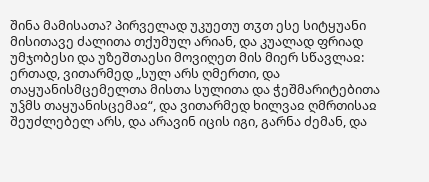შინა მამისათა? პირველად უკუეთუ თჳთ ესე სიტყუანი მისითავე ძალითა თქუმულ არიან, და კუალად ფრიად უმჯობესი და უზეშთაესი მოვიღეთ მის მიერ სწავლაჲ: ერთად, ვითარმედ „სულ არს ღმერთი, და თაყუანისმცემელთა მისთა სულითა და ჭეშმარიტებითა უჴმს თაყუანისცემაჲ“, და ვითარმედ ხილვაჲ ღმრთისაჲ შეუძლებელ არს, და არავინ იცის იგი, გარნა ძემან, და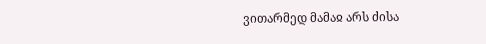ვითარმედ მამაჲ არს ძისა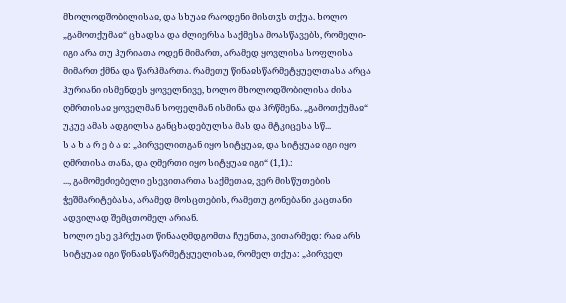მხოლოდშობილისაჲ, და სხუაჲ რაოდენი მისთჳს თქუა. ხოლო „გამოთქუმაჲ“ ცხადსა და ძლიერსა საქმესა მოასწავებს, რომელი-იგი არა თუ ჰურიათა ოდენ მიმართ, არამედ ყოვლისა სოფლისა მიმართ ქმნა და წარჰმართა. რამეთუ წინაჲსწარმეტყუელთასა არცა ჰურიანი ისმენდეს ყოველნივე, ხოლო მხოლოდშობილისა ძისა ღმრთისაჲ ყოველმან სოფელმან ისმინა და ჰრწმენა. „გამოთქუმაჲ“ უკუე ამას ადგილსა განცხადებულსა მას და მტკიცესა სწ...
ს ა ხ ა რ ე ბ ა ჲ: „პირველითგან იყო სიტყუაჲ, და სიტყუაჲ იგი იყო ღმრთისა თანა, და ღმერთი იყო სიტყუაჲ იგი“ (1,1).:
..., გამომეძიებელი ესევითართა საქმეთაჲ, ვერ მისწუთების ჭეშმარიტებასა, არამედ მოსცთების, რამეთუ გონებანი კაცთანი ადვილად შემცთომელ არიან.
ხოლო ესე ვჰრქუათ წინააღმდგომთა ჩუენთა, ვითარმედ: რაჲ არს სიტყუაჲ იგი წინაჲსწარმეტყუელისაჲ, რომელ თქუა: „პირველ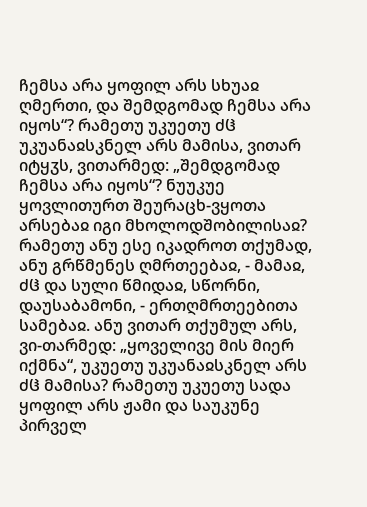ჩემსა არა ყოფილ არს სხუაჲ ღმერთი, და შემდგომად ჩემსა არა იყოს“? რამეთუ უკუეთუ ძჱ უკუანაჲსკნელ არს მამისა, ვითარ იტყჳს, ვითარმედ: „შემდგომად ჩემსა არა იყოს“? ნუუკუე ყოვლითურთ შეურაცხ-ვყოთა არსებაჲ იგი მხოლოდშობილისაჲ? რამეთუ ანუ ესე იკადროთ თქუმად, ანუ გრწმენეს ღმრთეებაჲ, - მამაჲ, ძჱ და სული წმიდაჲ, სწორნი, დაუსაბამონი, - ერთღმრთეებითა სამებაჲ. ანუ ვითარ თქუმულ არს, ვი-თარმედ: „ყოველივე მის მიერ იქმნა“, უკუეთუ უკუანაჲსკნელ არს ძჱ მამისა? რამეთუ უკუეთუ სადა ყოფილ არს ჟამი და საუკუნე პირველ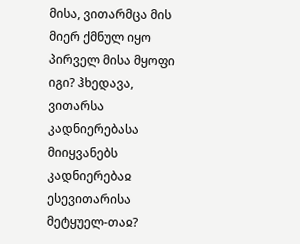მისა, ვითარმცა მის მიერ ქმნულ იყო პირველ მისა მყოფი იგი? ჰხედავა, ვითარსა კადნიერებასა მიიყვანებს კადნიერებაჲ ესევითარისა მეტყუელ-თაჲ?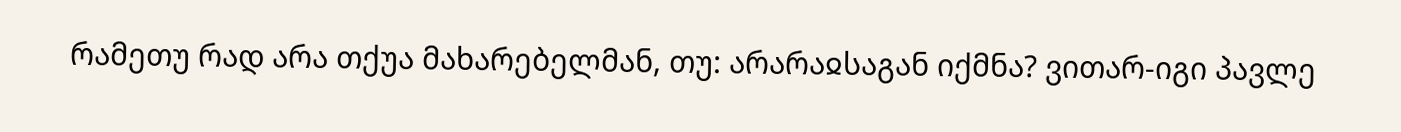რამეთუ რად არა თქუა მახარებელმან, თუ: არარაჲსაგან იქმნა? ვითარ-იგი პავლე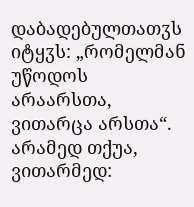დაბადებულთათჳს იტყჳს: „რომელმან უწოდოს არაარსთა, ვითარცა არსთა“. არამედ თქუა, ვითარმედ: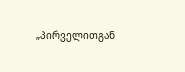„პირველითგან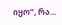იყო“, რა...